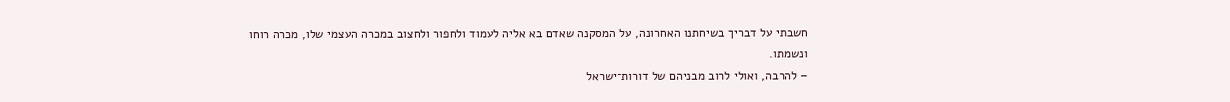חשבתי על דבריך בשיחתנו האחרונה, על המסקנה שאדם בא אליה לעמוד ולחפור ולחצוב במכרה העצמי שלו, מכרה רוחו ונשמתו.
– להרבה, ואולי לרוב מבניהם של דורות־ישראל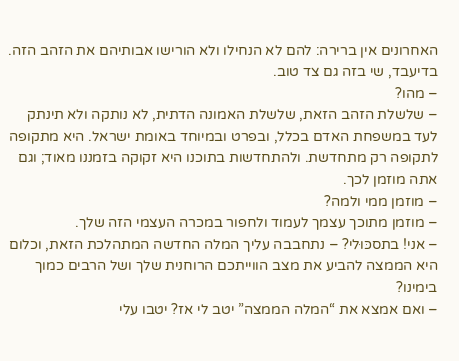האחרונים אין ברירה: להם לא הנחילו ולא הורישו אבותיהם את הזהב הזה. בדיעבד, שי בזה גם צד טוב.
– מהו?
– שלשלת הזהב הזאת, שלשלת האמונה הדתית, לא נותקה ולא תינתק לעד במשפחת האדם בכלל, ובפרט ובמיוחד באומת ישראל. היא מתקופה לתקופה רק מתחדשת. ולהתחדשות בתוכנו היא זקוקה בזמננו מאוד; וגם אתה מוזמן לכך.
– מוזמן ממי ולמה?
– מוזמן מתוכך עצמך לעמוד ולחפור במכרה העצמי הזה שלך.
– אני! בתסכּוּלי? – נתחבבה עליך המלה החדשה המתהלכת הזאת, וכלום היא הממצה להביע את מצב הווייתכם הרוחנית שלך ושל הרבים כמוך בימינו?
– ואם אמצא את “המלה הממצה” יטב לי אז? יטבו עלי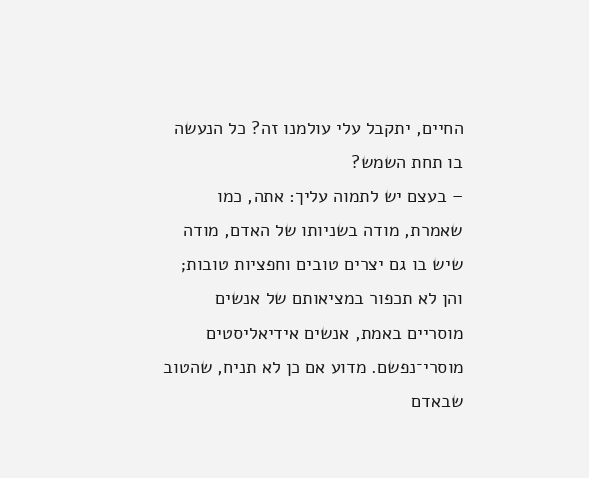החיים, יתקבל עלי עולמנו זה? כל הנעשה בו תחת השמש?
– בעצם יש לתמוה עליך: אתה, כמו שאמרת, מודה בשניותו של האדם, מודה שיש בו גם יצרים טובים וחפציות טובות; והן לא תכפור במציאותם של אנשים מוסריים באמת, אנשים אידיאליסטים מוסרי־נפשם. מדוע אם כן לא תניח, שהטוב שבאדם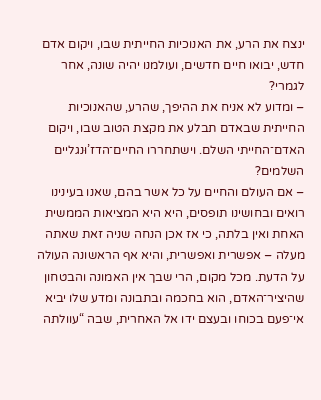ינצח את הרע, את האנוכיות החייתית שבו, ויקום אדם חדש, יבואו חיים חדשים, ועולמנו יהיה שונה, אחר לגמרי?
– ומדוע לא אניח את ההיפך, שהרע, שהאנוכיות החייתית שבאדם תבלע את מקצת הטוב שבו, ויקום האדם־החייתי השלם. וישתחררו החיים־הדז’וּנגליים השלמים?
– אם העולם והחיים על כל אשר בהם, שאנו בעינינו רואים ובחושינו תופסים, היא היא המציאות הממשית האחת ואין בלתה, כי אז אכן הנחה שניה זאת שאתה מעלה – אפשרית ואפשרית, והיא אף הראשונה העולה על הדעת. מכל מקום, הרי שבך אין האמונה והבטחון שהיציר־האדם, הוא בחכמה ובתבונה ומדע שלו יביא אי־פעם בכוחו ובעצם ידו אל האחרית, שבה “עוולתה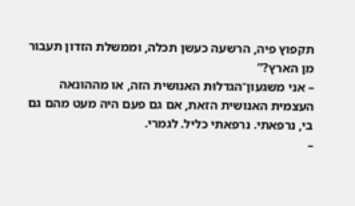תקפוץ פיה, הרשעה כעשן תכלה, וממשלת הזדון תעבור מן הארץ?”
– אני משגעון־הגדלוּת האנושית הזה, או מההונאה העצמית האנושית הזאת, אם גם פעם היה מעט מהם גם בי, נרפאתי. נרפאתי כליל. לגמרי.
–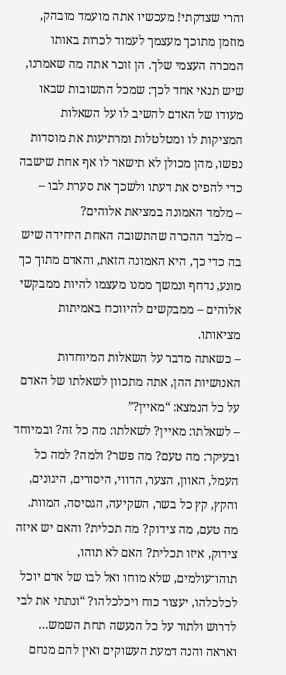והרי שצדקתי! מעכשיו אתה מועמד מובהק, מוזמן מתוכך מעצמך לעמוד לכרות באותו המכרה העצמי שלך. הן זוכר אתה מה שאמרנו, שיש תנאי אחד לכך: שמכל התשובות שבאו מעודו של האדם להשיב לו על השאלות המציקות לו ומטלטלות ומרתיעות את מוסדות נפשו, מהן מכולן לא תישאר לו אף אחת שישבה כדי להפיס את דעתו ולשכך את סערת לבו –
– מלמד האמונה במציאת אלוהים?
– מלבד ההכרה שהתשובה האחת היחידה שיש בה כדי כך, היא האמונה הזאת, והאדם מתוך כך מונע, נדחף ונמשך ממנו מעצמו להיות ממבקשי אלוהים – ממבקשים להיווכח באמיתות מציאותו.
– כשאתה מדבר על השאלות המיוחדות האנושיות ההן, אתה מתכוון לשאלתו של האדם על כל הנמצא: “מאיין?”
– לשאלתו: מאיין? לשאלתו: מה כל זה? ובמיוחד ובעיקר: מה טעם? מה פשר? ולמה? למה כל העמל, האוון, הצער, הדווי, היסורים, היגונים, והקץ, קץ כל בשר, השקיעה, הגסיסה, המוות. מה טעם, מה צידוק? מה תכלית? והאם יש איזה צידוק, איזו תכלית? האם לא תוהו, תוהו־עולמים, שלא מוחו ואל לבו של אדם יוכל לכלכלהו, יעצור כוח ויכלכלהו? “ונתתי את לבי לדרוש ולתור על כל הנעשה תחת השמש… ואראה והנה דמעת העשוקים ואין להם מנחם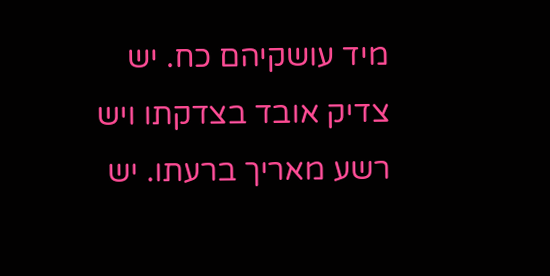מיד עושקיהם כח. יש צדיק אובד בצדקתו ויש רשע מאריך ברעתו. יש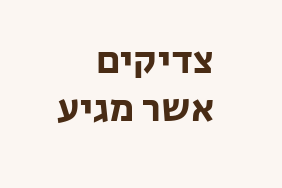צדיקים אשר מגיע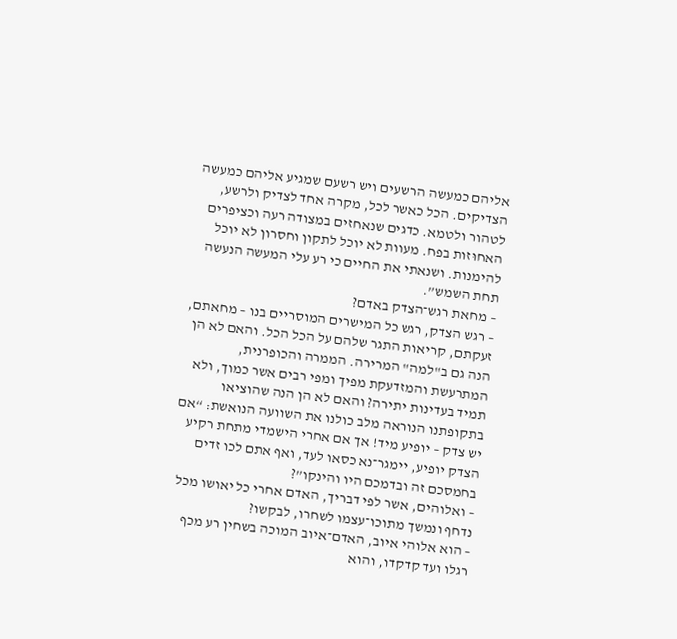אליהם כמעשה הרשעים ויש רשעם שמגיע אליהם כמעשה הצדיקים. הכל כאשר לכל, מקרה אחד לצדיק ולרשע, לטהור ולטמא. כדגים שנאחזים במצודה רעה וכציפרים האחוּזות בפח. מעוות לא יוכל לתקון וחסרון לא יוכל להימנות. ושנאתי את החיים כי רע עלי המעשה הנעשה תחת השמש”.
– מחאת רגש־הצדק באדם?
– רגש הצדק, רגש כל המישרים המוסריים בנו – מחאתם, זעקתם, קריאות התגר שלהם על הכל הכל. והאם לא הן הנה גם ב"למה" המרירה. הממרה והכופרנית, המתרעשת והמזדעקת מפיך ומפי רבים אשר כמוך, ולא תמיד בעדינות יתירה? והאם לא הן הנה שהוציאו בתקופתנו הנוראה מלב כולנו את השוועה הנואשת: “אם יש צדק – יופיע מיד! אך אם אחרי הישמדי מתחת רקיע הצדק יופיע, יימגר־נא כסאו לעד, ואף אתם לכו זדים בחמסכם זה ובדמכם היו והינקו”?
– ואלוהים, אשר לפי דבריך, האדם אחרי כל יאושו מכל נדחף ונמשך מתוכו־עצמו לשחרו, לבקשו?
– הוא אלוהי איוב, האדם־איוב המוכה בשחין רע מכף רגלו ועד קדקדו, והוא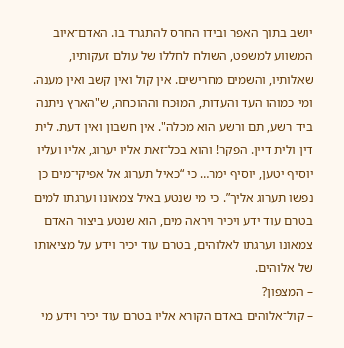יושב בתוך האפר ובידו החרס להתגרד בו. האדם־איוב המשווע למשפט, השולח לחללו של עולם זעקותיו, שאלותיו, והשמים מחרישים. אין קול ואין קשב ואין מענה. ומי כמוהו העד והעדות, המוּכח וההוכחה, ש"הארץ ניתנה ביד רשע, תם ורשע הוא מכלה". אין חשבון ואין דעת. לית דין ולית דיין. הפקר! והוא בכל־זאת אליו יערוג, אליו ועליו יוסיף יטען, יוסיף ימר… כי “כאיל תערוג אל אפיקי־מים כן נפשו תערוג אליך”. כי מי שנטע באיל צמאונו וערגתו למים בטרם עוד ידע ויכיר ויראה מים, הוא שנטע ביצור האדם צמאונו וערגתו לאלוהים, בטרם עוד יכיר וידע על מציאותו של אלוהים.
– המצפון?
– קול־אלוהים באדם הקורא אליו בטרם עוד יכיר וידע מי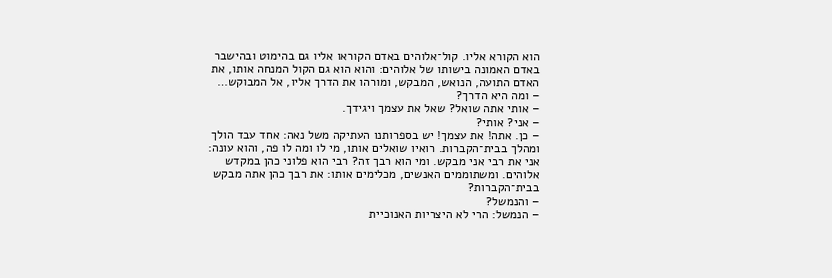הוא הקורא אליו. קול־אלוהים באדם הקוראו אליו גם בהימוט ובהישבר באדם האמונה בישותו של אלוהים: והוא הוא גם הקול המנחה אותו, את האדם התועה, הנואש, המבקש, ומורהו את הדרך אליו, אל המבוקש…
– ומה היא הדרך?
– אותי אתה שואל? שאל את עצמך ויגידך.
– אני? אותי?
– כן. אתה! את עצמך! יש בספרותנו העתיקה משל נאה: אחד עבד הולך ומהלך בבית־הקברות. רואיו שואלים אותו, מי לו ומה לו פה, והוא עונה: אני את רבי אני מבקש. ומי הוא רבך זה? רבי הוא פלוני כהן במקדש אלוהים. ומשתוממים האנשים, מכלימים אותו: את רבך כהן אתה מבקש בבית־הקברות?
– והנמשל?
– הנמשל: הרי לא היצריות האנוכיית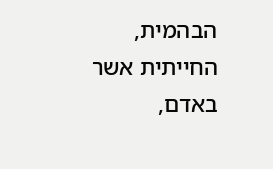הבהמית, החייתית אשר באדם,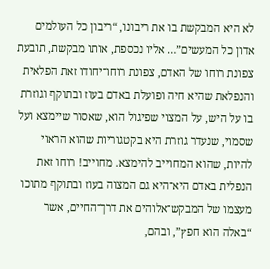לא היא המבקשת בו את ריבונו, “ריבון כל העולמים אדון כל המעשים”… אליו נכספת, אותו מבקשת, תובעת צפונת רוחו של האדם, צפונת רוחו־יחודו זאת הפלאית והנפלאת שהיא חיה ופועלת באדם בעוז ובתוקף וגוזרת בו על היש, על המצוי שפיגול הוא, שאסור שיימצא ועל שסמוי, שנעדר גוזרת היא בקטגוריות שהוא הראוי להיות, שהוא המחוייב להימצא. מחוייב! רוחו זאת הנפלית באדם היא־היא גם המצוה בעוז ובתוקף מתוכו מעצמו של המבקש־אלוהים את דרך־החיים, אשר “באלה הוא חפץ”, ובהם,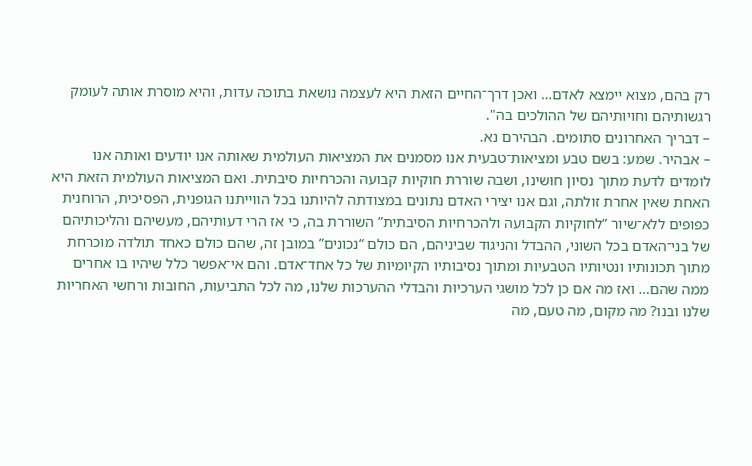רק בהם, מצוא יימצא לאדם… ואכן דרך־החיים הזאת היא לעצמה נושאת בתוכה עדות, והיא מוסרת אותה לעומק רגשותיהם וחויותיהם של ההולכים בה".
– דבריך האחרונים סתומים. הבהירם נא.
– אבהיר. שמע: בשם טבע ומציאות־טבעית אנו מסמנים את המציאות העולמית שאותה אנו יודעים ואותה אנו לומדים לדעת מתוך נסיון חוּשינו, ושבה שוררת חוקיות קבועה והכרחיות סיבתית. ואם המציאות העולמית הזאת היא האחת שאין אחרת זולתה, וגם אנו יצירי האדם נתונים במצודתה להיותנו בכל הווייתנו הגופנית, הפסיכית, הרוחנית כפופים ללא־שיור “לחוקיות הקבועה ולהכרחיות הסיבתית” השוררת בה, כי אז הרי דעותיהם, מעשיהם והליכותיהם של בני־האדם בכל השוני, ההבדל והניגוד שביניהם, הם כולם “נכונים” במובן זה, שהם כולם כאחד תולדה מוכרחת מתוך תכונותיו ונטיותיו הטבעיות ומתוך נסיבותיו הקיומיות של כל אחד־אדם. והם אי־אפשר כלל שיהיו בו אחרים ממה שהם… ואז מה אם כן לכל מושגי הערכיוּת והבדלי ההערכות שלנו, מה לכל התביעות, החובות ורחשי האחריות שלנו ובנו? מה מקום, מה טעם, מה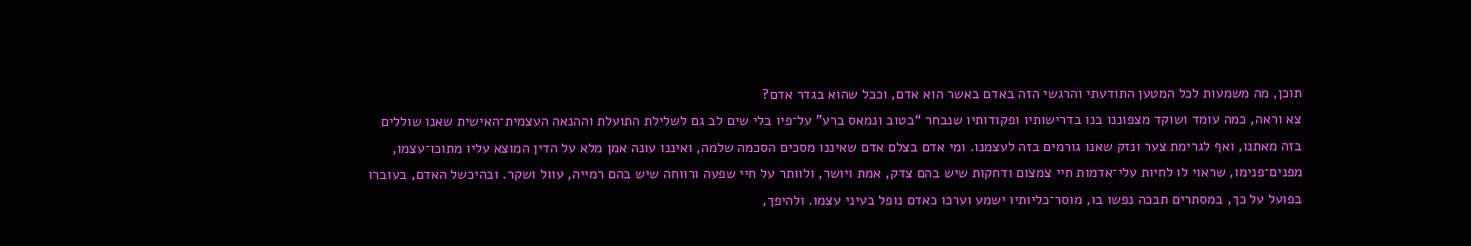תוכן, מה משמעות לכל המטען התודעתי והרגשי הזה באדם באשר הוא אדם, וככל שהוא בגדר אדם?
צא וראה, כמה עומד ושוקד מצפוננו בנו בדרישותיו ופקודותיו שנבחר “בטוב ונמאס ברע” על־פיו בלי שים לב גם לשלילת התועלת וההנאה העצמית־האישית שאנו שוללים בזה מאתנו, ואף לגרימת צער ונזק שאנו גורמים בזה לעצמנו. ומי אדם בצלם אדם שאיננו מסכים הסכמה שלמה, ואיננו עונה אמן מלא על הדין המוצא עליו מתוכו־עצמו, מפנים־פנימו, שראוי לו לחיות עלי־אדמות חיי צמצום ודחקות שיש בהם צדק, אמת ויושר, ולוותר על חיי שפעה ורווחה שיש בהם רמייה, עוול ושקר. ובהיכשל האדם, בעוברו בפועל על כך, במסתרים תבכה נפשו בו, מוסר־כליותיו ישמע וערכו כאדם נופל בעיני עצמו. ולהיפך,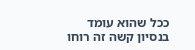ככל שהוא עומד בנסיון קשה זה רוחו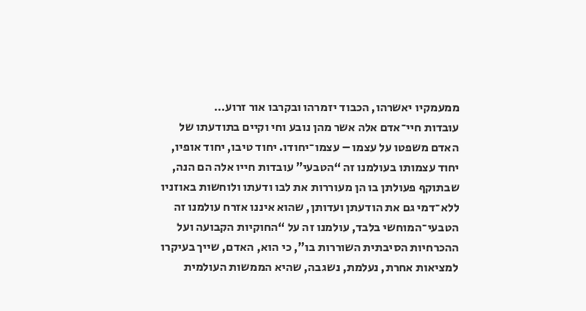ממעמקיו יאשרהו, הכבוד יזמרהו ובקרבו אור זרוע…
עובדות חיי־אדם אלה אשר מהן נובע וחי וקיים בתודעתו של האדם משפטו על עצמו – עצמו־יחודו. יחוד טיבו, יחוד אופיו, יחוד עצמותו בעולמנו זה “הטבעי” עובדות חייו אלה הם הנה, שבתוקף פעולתן בו הן מעוררות את לבו ודעתו ולוחשות באוזניו ללא־דמי גם את הודעתן ועדותן, שהוא איננו אזרח עולמנו זה הטבעי־המוחשי בלבד, עולמנו זה על “החוקיות הקבועה ועל ההכרחיות הסיבתית השוררות בו”, כי הוא, האדם, שייך בעיקרו למציאות אחרת, נעלמת, נשגבה, שהיא הממשות העולמית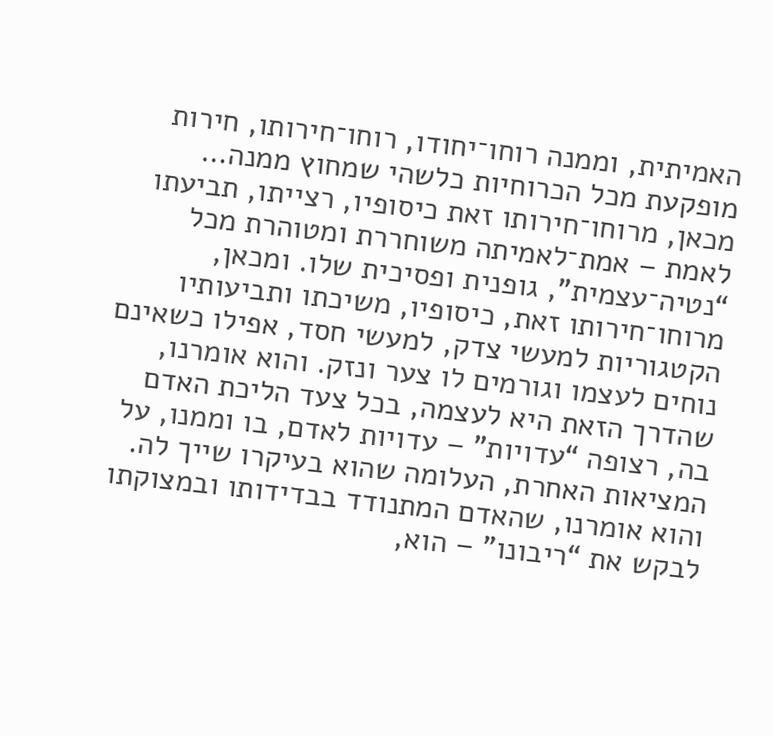האמיתית, וממנה רוחו־יחודו, רוחו־חירותו, חירות מופקעת מכל הכרוחיות כלשהי שמחוץ ממנה…
מכאן, מרוחו־חירותו זאת כיסופיו, רצייתו, תביעתו לאמת – אמת־לאמיתה משוחררת ומטוהרת מכל “נטיה־עצמית”, גופנית ופסיכית שלו. ומכאן, מרוחו־חירותו זאת, כיסופיו, משיכתו ותביעותיו הקטגוריות למעשי צדק, למעשי חסד, אפילו כשאינם נוחים לעצמו וגורמים לו צער ונזק. והוא אומרנו, שהדרך הזאת היא לעצמה, בכל צעד הליכת האדם בה, רצופה “עדויות” – עדויות לאדם, בו וממנו, על המציאות האחרת, העלומה שהוא בעיקרו שייך לה. והוא אומרנו, שהאדם המתנודד בבדידותו ובמצוקתו לבקש את “ריבונו” – הוא,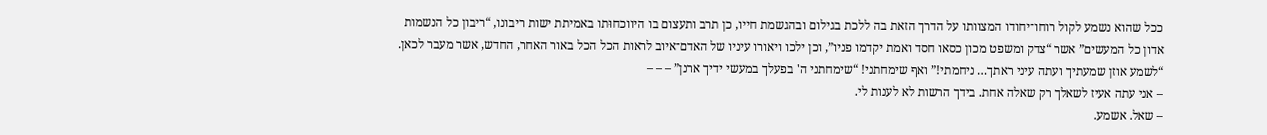ככל שהוא נשמע לקול רוחו־יחודו המצוותו על הדרך הזאת בה ללכת בגילום ובהגשמת חייו, כן תרב ותעצום בו היווכחוּתו באמיתת ישות ריבונו, “ריבון כל הנשמות אדון כל המעשים” אשר “צדק ומשפט מכון כסאו חסד ואמת יקדמו פניו”, וכן ילכו ויאורו עיניו של האדם־איוב לראות הכל הכל באור האחר, החדש, אשר מעבר לכאן. “לשמע אוזן שמעתיך ועתה עיני ראתך… ניחמתי!” ואף שימחתני! “שימחתני ה' בפעלך במעשי ידיך ארנן” – – –
– אני עתה אעיז לשאלך רק שאלה אחת. בידך הרשות לא לענות לי.
– שאל. אשמע.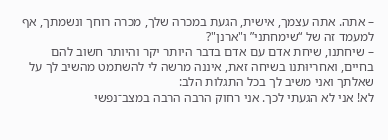– אתה. אתה עצמך, אישית, הגעת במכרה שלך, מכרה רוחך ונשמתך, אף למעמד זה של “שימחתני” ו"ארנן"?
– שיחתנו, שיחת אדם עם אדם בדבר היותר יקר והיותר חשוב להם בחיים, ואחריוּתנו בשיחה זאת, איננה מרשה לי להשתמט מהשיב לך על שאלתך ואני משיב לך בכל התגלות הלב:
לא! אני לא הגעתי לכך. אני רחוק הרבה הרבה במצב־נפשי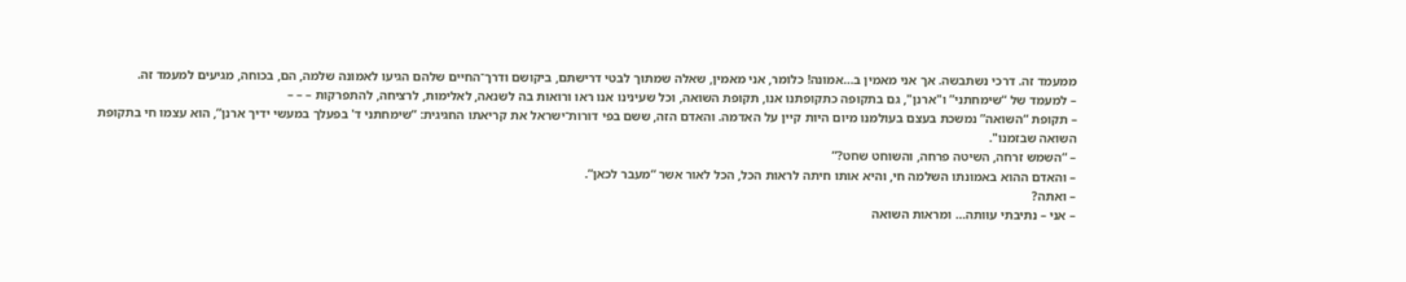ממעמד זה. דרכי נשתבשה. אך אני מאמין ב…אמונה! כלומר, אני מאמין, שאלה שמתוך לבטי דרישתם, ביקושם ודרך־החיים שלהם הגיעו לאמונה שלמה, הם, בכוחה, מגיעים למעמד זה.
– למעמד של “שימחתני” ו"ארנן", גם בתקופה כתקופתנו אנו, תקופת השואה, וכל שעינינו אנו ראו ורואות בה לשנאה, לאלימות, לרציחה, להתפרקות – – –
– תקופת “השואה” נמשכת בעצם בעולמנו מיום היות קיין על האדמה. והאדם הזה, ששם בפי דורות־ישראל את קריאתו החגיגית: “שימחתני ד' בפעלך במעשי ידיך ארנן”, הוא עצמו חי בתקופת השואה שבזמנו".
– “השמש זרחה, השיטה פרחה, והשוחט שחט?”
– והאדם ההוא באמונתו השלמה חי, והיא אותו חיתה לראות הכל, הכל לאור אשר “מעבר לכאן”.
– ואתה?
– אני – נתיבתי עוּותה… ומראות השואה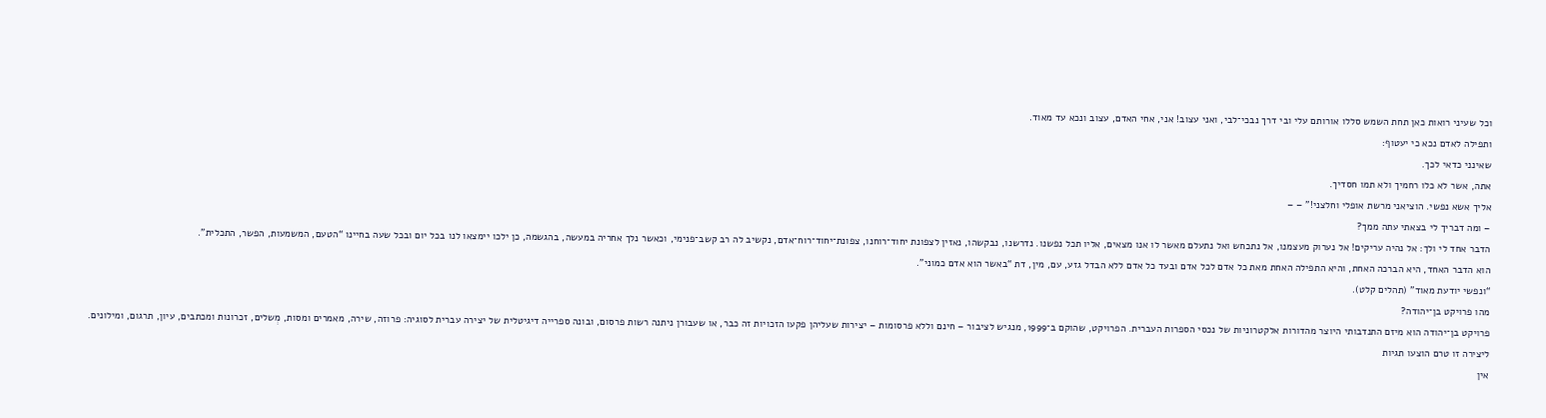וכל שעיני רואות כאן תחת השמש סללו אורותם עלי ובי דרך נבכי־לבי, ואני עצוב! אני, אחי האדם, עצוב ונכא עד מאוד.
ותפילה לאדם נכא כי יעטוף:
שאינני כדאי לכך.
אתה, אשר לא כלו רחמיך ולא תמו חסדיך.
אליך אשא נפשי. הוציאני מרשת אופלי וחלצני!" – –
– ומה דבריך לי בצאתי עתה ממך?
הדבר אחד לי ולך: אל נהיה עריקים! אל נערוק מעצמנו, אל נתכחש ואל נתעלם מאשר לו אנו מצאים, אליו תכל נפשנו. נדרשנו, נבקשהו, נאזין לצפונת יחוד־רוחנו, צפונת־יחוד־רוח־אדם, נקשיב לה רב קשב־פנימי, וכאשר נלך אחריה במעשה, בהגשמה, כן ילכו יימצאו לנו בכל יום ובכל שעה בחיינו “הטעם, המשמעות, הפשר, התכלית”.
הוא הדבר האחד, היא הברכה האחת, והיא התפילה האחת מאת כל אדם לכל אדם ובעד כל אדם ללא הבדל גזע, עם, מין, דת “באשר הוא אדם כמוני”.
“ונפשי יודעת מאוד” (תהלים קלט).
מהו פרויקט בן־יהודה?
פרויקט בן־יהודה הוא מיזם התנדבותי היוצר מהדורות אלקטרוניות של נכסי הספרות העברית. הפרויקט, שהוקם ב־1999, מנגיש לציבור – חינם וללא פרסומות – יצירות שעליהן פקעו הזכויות זה כבר, או שעבורן ניתנה רשות פרסום, ובונה ספרייה דיגיטלית של יצירה עברית לסוגיה: פרוזה, שירה, מאמרים ומסות, מְשלים, זכרונות ומכתבים, עיון, תרגום, ומילונים.
ליצירה זו טרם הוצעו תגיות
אין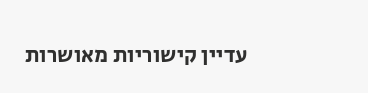עדיין קישוריות מאושרות